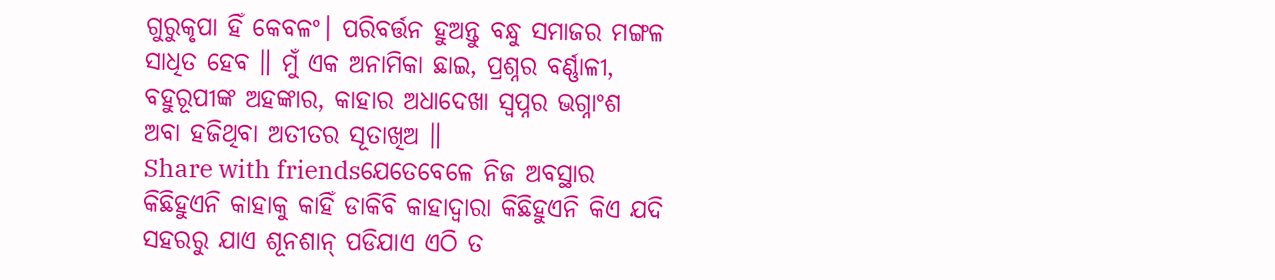ଗୁରୁକୃପା ହିଁ କେବଳଂ। ପରିବର୍ତ୍ତନ ହୁଅନ୍ତୁ ବନ୍ଧୁ ସମାଜର ମଙ୍ଗଳ ସାଧିତ ହେବ ॥ ମୁଁ ଏକ ଅନାମିକା ଛାଇ, ପ୍ରଶ୍ନର ବର୍ଣ୍ଣାଳୀ, ବହୁରୂପୀଙ୍କ ଅହଙ୍କାର, କାହାର ଅଧାଦେଖା ସ୍ୱପ୍ନର ଭଗ୍ନାଂଶ ଅବା ହଜିଥିବା ଅତୀତର ସୂତାଖିଅ ॥
Share with friendsଯେତେବେଳେ ନିଜ ଅବସ୍ଥାର କିଛିହୁଏନି କାହାକୁ କାହିଁ ଡାକିବି କାହାଦ୍ୱାରା କିଛିହୁଏନି କିଏ ଯଦି ସହରରୁ ଯାଏ ଶୂନଶାନ୍ ପଡିଯାଏ ଏଠି ତ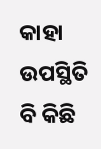କାହା ଉପସ୍ଥିତି ବି କିଛି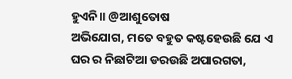ହୁଏନି॥ @ଆଶୁତୋଷ
ଅଭିଯୋଗ, ମତେ ବହୁତ କଷ୍ଟହେଉଛି ଯେ ଏ ଘର ର ନିଛାଟିଆ ଡରଉଛି ଅପାରଗତା,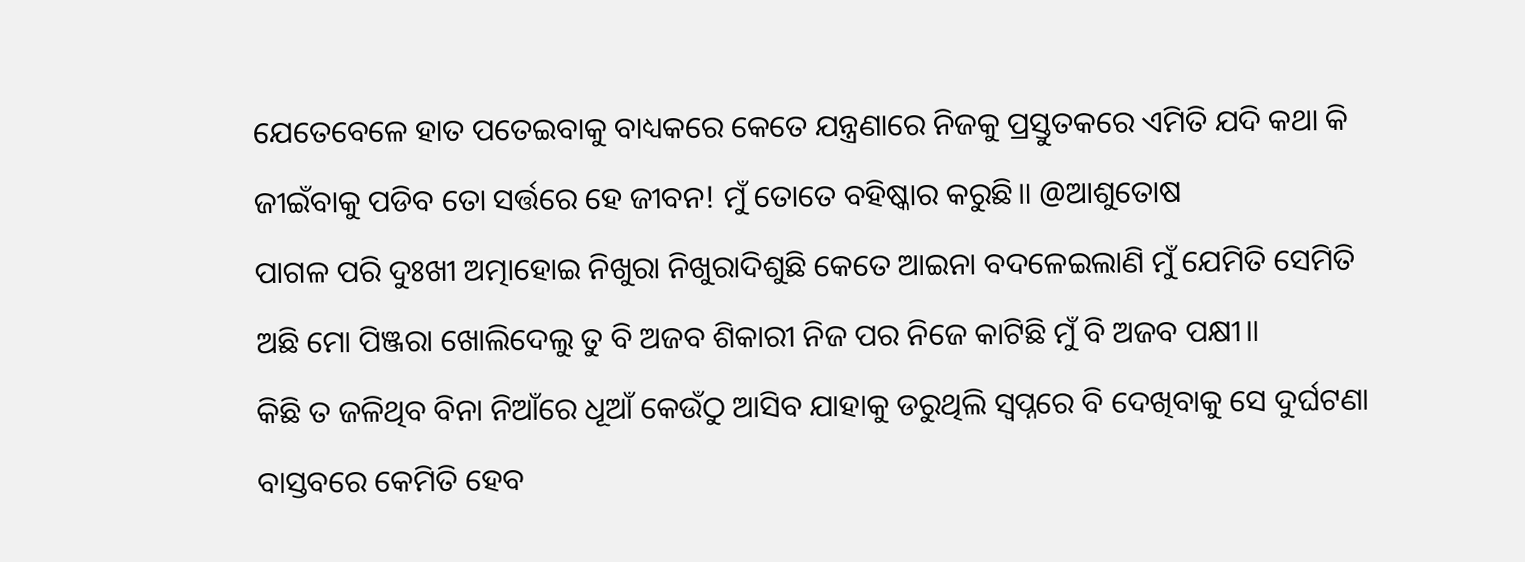ଯେତେବେଳେ ହାତ ପତେଇବାକୁ ବାଧ୍ୟକରେ କେତେ ଯନ୍ତ୍ରଣାରେ ନିଜକୁ ପ୍ରସ୍ତୁତକରେ ଏମିତି ଯଦି କଥା କି ଜୀଇଁବାକୁ ପଡିବ ତୋ ସର୍ତ୍ତରେ ହେ ଜୀବନ! ମୁଁ ତୋତେ ବହିଷ୍କାର କରୁଛି॥ @ଆଶୁତୋଷ
ପାଗଳ ପରି ଦୁଃଖୀ ଅତ୍ମାହୋଇ ନିଖୁରା ନିଖୁରାଦିଶୁଛି କେତେ ଆଇନା ବଦଳେଇଲାଣି ମୁଁ ଯେମିତି ସେମିତି ଅଛି ମୋ ପିଞ୍ଜରା ଖୋଲିଦେଲୁ ତୁ ବି ଅଜବ ଶିକାରୀ ନିଜ ପର ନିଜେ କାଟିଛି ମୁଁ ବି ଅଜବ ପକ୍ଷୀ॥
କିଛି ତ ଜଳିଥିବ ବିନା ନିଆଁରେ ଧୂଆଁ କେଉଁଠୁ ଆସିବ ଯାହାକୁ ଡରୁଥିଲି ସ୍ୱପ୍ନରେ ବି ଦେଖିବାକୁ ସେ ଦୁର୍ଘଟଣା ବାସ୍ତବରେ କେମିତି ହେବ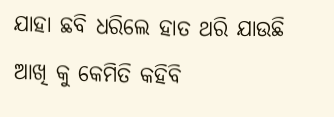ଯାହା ଛବି ଧରିଲେ ହାତ ଥରି ଯାଉଛି ଆଖି କୁ କେମିତି କହିବି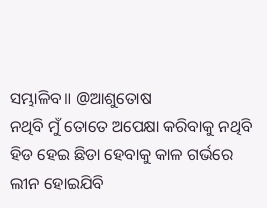ସମ୍ଭାଳିବ॥ @ଆଶୁତୋଷ
ନଥିବି ମୁଁ ତୋତେ ଅପେକ୍ଷା କରିବାକୁ ନଥିବି ହିଡ ହେଇ ଛିଡା ହେବାକୁ କାଳ ଗର୍ଭରେ ଲୀନ ହୋଇଯିବି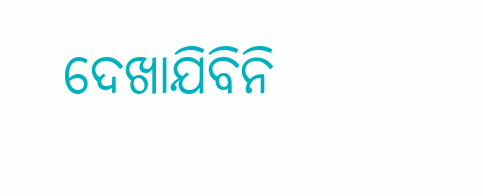ଦେଖାଯିବିନି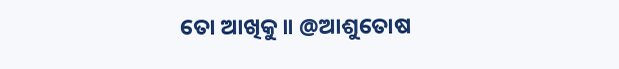ତୋ ଆଖିକୁ॥ @ଆଶୁତୋଷ